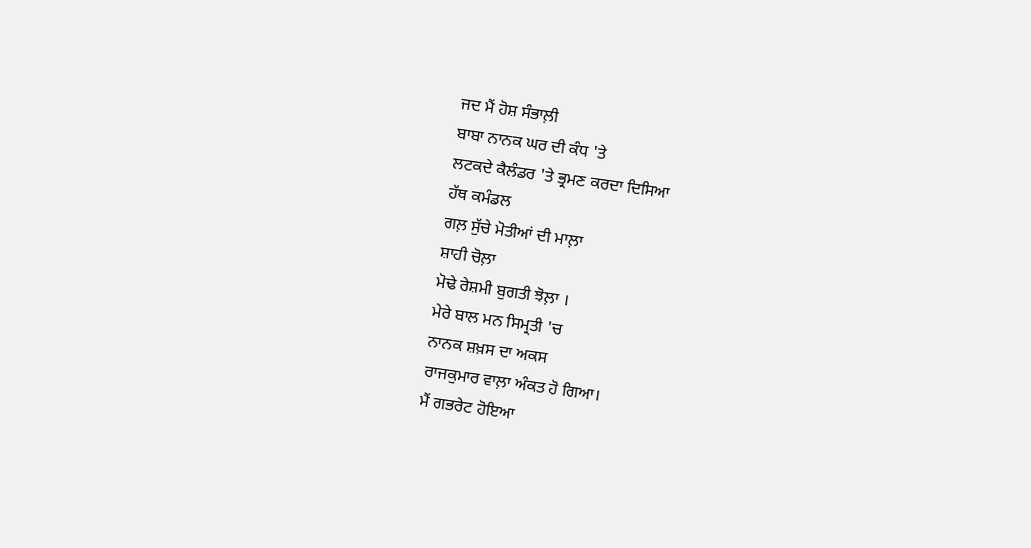ਜਦ ਮੈਂ ਹੋਸ਼ ਸੰਭਾਲ਼ੀ
ਬਾਬਾ ਨਾਨਕ ਘਰ ਦੀ ਕੰਧ 'ਤੇ
ਲਟਕਦੇ ਕੈਲੰਡਰ 'ਤੇ ਭ੍ਰਮਣ ਕਰਦਾ ਦਿਸਿਆ
ਹੱਥ ਕਮੰਡਲ
ਗਲ਼ ਸੁੱਚੇ ਮੋਤੀਆਂ ਦੀ ਮਾਲ਼ਾ
ਸ਼ਾਹੀ ਚੋਲ਼ਾ
ਮੋਢੇ ਰੇਸ਼ਮੀ ਬੁਗਤੀ ਝੋਲ਼ਾ ।
ਮੇਰੇ ਬਾਲ ਮਨ ਸਿਮ੍ਰਤੀ 'ਚ
ਨਾਨਕ ਸ਼ਖ਼ਸ ਦਾ ਅਕਸ
ਰਾਜਕੁਮਾਰ ਵਾਲ਼ਾ ਅੰਕਤ ਹੋ ਗਿਆ।
ਮੈਂ ਗਭਰੇਟ ਹੋਇਆ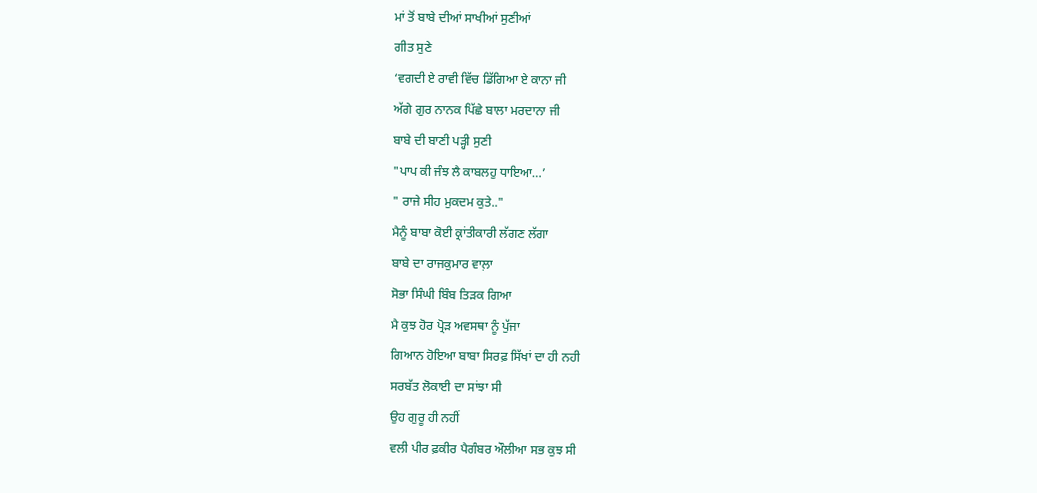ਮਾਂ ਤੋਂ ਬਾਬੇ ਦੀਆਂ ਸਾਖੀਆਂ ਸੁਣੀਆਂ
ਗੀਤ ਸੁਣੇ
‘ਵਗਦੀ ਏ ਰਾਵੀ ਵਿੱਚ ਡਿੱਗਿਆ ਏ ਕਾਨਾ ਜੀ
ਅੱਗੇ ਗੁਰ ਨਾਨਕ ਪਿੱਛੇ ਬਾਲਾ ਮਰਦਾਨਾ ਜੀ
ਬਾਬੇ ਦੀ ਬਾਣੀ ਪੜ੍ਹੀ ਸੁਣੀ
"ਪਾਪ ਕੀ ਜੰਝ ਲੈ ਕਾਬਲਹੁ ਧਾਇਆ…’
" ਰਾਜੇ ਸੀਹ ਮੁਕਦਮ ਕੁਤੇ.."
ਮੈਨੂੰ ਬਾਬਾ ਕੋਈ ਕ੍ਰਾਂਤੀਕਾਰੀ ਲੱਗਣ ਲੱਗਾ
ਬਾਬੇ ਦਾ ਰਾਜਕੁਮਾਰ ਵਾਲ਼ਾ
ਸੋਭਾ ਸਿੰਘੀ ਬਿੰਬ ਤਿੜਕ ਗਿਆ
ਮੈ ਕੁਝ ਹੋਰ ਪ੍ਰੋੜ ਅਵਸਥਾ ਨੂੰ ਪੁੱਜਾ
ਗਿਆਨ ਹੋਇਆ ਬਾਬਾ ਸਿਰਫ਼ ਸਿੱਖਾਂ ਦਾ ਹੀ ਨਹੀ
ਸਰਬੱਤ ਲੋਕਾਈ ਦਾ ਸਾਂਝਾ ਸੀ
ਉਹ ਗੁਰੂ ਹੀ ਨਹੀਂ
ਵਲੀ ਪੀਰ ਫ਼ਕੀਰ ਪੈਗੰਬਰ ਔਲੀਆ ਸਭ ਕੁਝ ਸੀ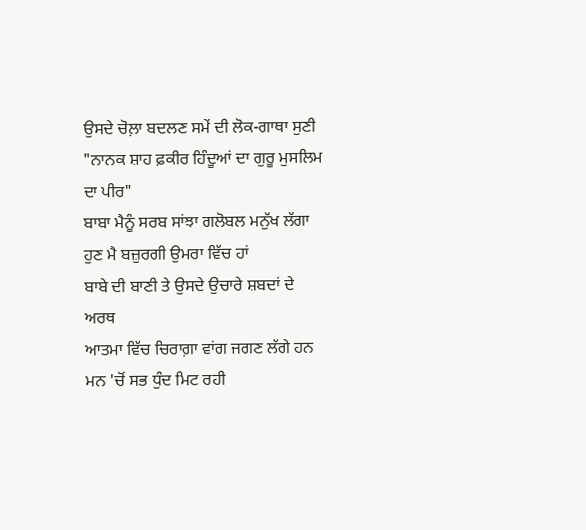ਉਸਦੇ ਚੋਲ਼ਾ ਬਦਲਣ ਸਮੇਂ ਦੀ ਲੋਕ-ਗਾਥਾ ਸੁਣੀ
"ਨਾਨਕ ਸ਼ਾਹ ਫ਼ਕੀਰ ਹਿੰਦੂਆਂ ਦਾ ਗੁਰੂ ਮੁਸਲਿਮ ਦਾ ਪੀਰ"
ਬਾਬਾ ਮੈਨੂੰ ਸਰਬ ਸਾਂਝਾ ਗਲੋਬਲ ਮਨੁੱਖ ਲੱਗਾ
ਹੁਣ ਮੈ ਬਜ਼ੁਰਗੀ ਉਮਰਾ ਵਿੱਚ ਹਾਂ
ਬਾਬੇ ਦੀ ਬਾਣੀ ਤੇ ਉਸਦੇ ਉਚਾਰੇ ਸ਼ਬਦਾਂ ਦੇ ਅਰਥ
ਆਤਮਾ ਵਿੱਚ ਚਿਰਾਗ਼ਾ ਵਾਂਗ ਜਗਣ ਲੱਗੇ ਹਨ
ਮਨ 'ਚੋਂ ਸਭ ਧੁੰਦ ਮਿਟ ਰਹੀ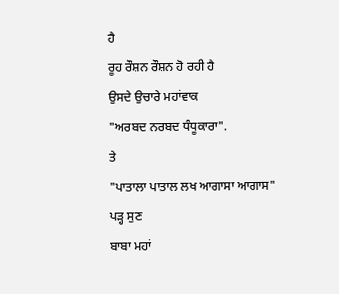ਹੈ
ਰੂਹ ਰੌਸ਼ਨ ਰੌਸ਼ਨ ਹੋ ਰਹੀ ਹੈ
ਉਸਦੇ ਉਚਾਰੇ ਮਹਾਂਵਾਕ
"ਅਰਬਦ ਨਰਬਦ ਧੰਧੂਕਾਰਾ".
ਤੇ
"ਪਾਤਾਲਾ ਪਾਤਾਲ ਲਖ ਆਗਾਸਾ ਆਗਾਸ"
ਪੜ੍ਹ ਸੁਣ
ਬਾਬਾ ਮਹਾਂ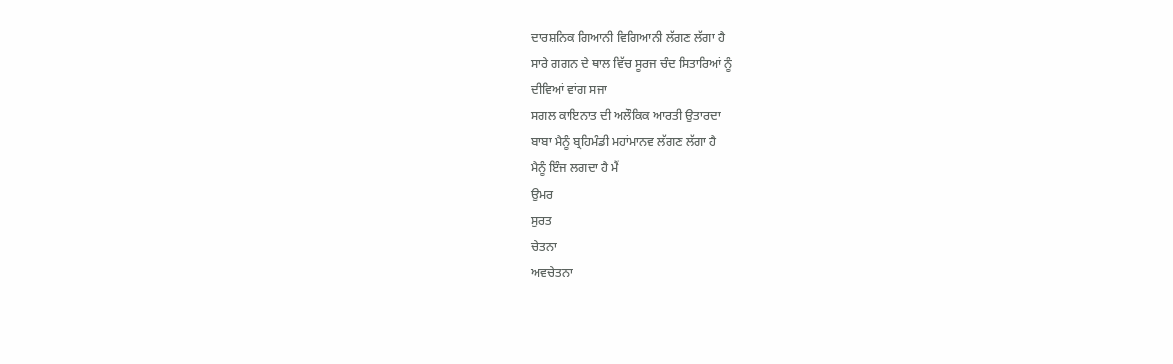ਦਾਰਸ਼ਨਿਕ ਗਿਆਨੀ ਵਿਗਿਆਨੀ ਲੱਗਣ ਲੱਗਾ ਹੈ
ਸਾਰੇ ਗਗਨ ਦੇ ਥਾਲ ਵਿੱਚ ਸੂਰਜ ਚੰਦ ਸਿਤਾਰਿਆਂ ਨੂੰ
ਦੀਵਿਆਂ ਵਾਂਗ ਸਜਾ
ਸਗਲ ਕਾਇਨਾਤ ਦੀ ਅਲੌਕਿਕ ਆਰਤੀ ਉਤਾਰਦਾ
ਬਾਬਾ ਮੈਨੂੰ ਬ੍ਰਹਿਮੰਡੀ ਮਹਾਂਮਾਨਵ ਲੱਗਣ ਲੱਗਾ ਹੈ
ਮੈਨੂੰ ਇੰਜ ਲਗਦਾ ਹੈ ਮੈਂ
ਉਮਰ
ਸੁਰਤ
ਚੇਤਨਾ
ਅਵਚੇਤਨਾ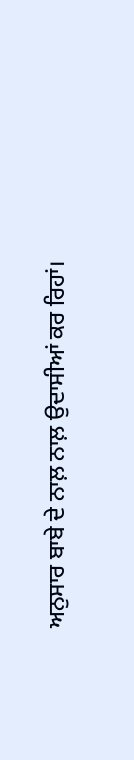ਅਨੁਸਾਰ ਬਾਬੇ ਦੇ ਨਾਲ਼ ਨਾਲ਼ ਉਦਾਸੀਆਂ ਕਰ ਰਿਹਾਂ।